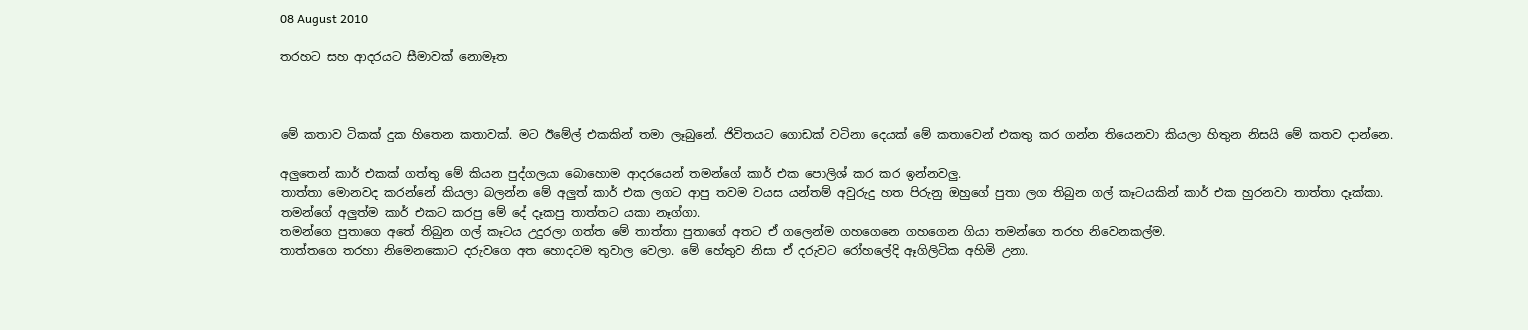08 August 2010

තරහට සහ ආදරයට සීමාවක් නොමෑත



මේ කතාව ටිකක් දුක හිතෙන කතාවක්. මට ඊමේල් එකකින් තමා ලෑබුනේ. ජිවිතයට ගොඩක් වටිනා දෙයක් මේ කතාවෙන් එකතු කර ගන්න තියෙනවා කියලා හිතුන නිසයි මේ කතව දාන්නෙ.

අලුතෙන් කාර් එකක් ගත්තු මේ කියන පුද්ගලයා බොහොම ආදරයෙන් තමන්ගේ කාර් එක පොලිශ් කර කර ඉන්නවලු.
තාත්තා මොනවද කරන්නේ කියලා බලන්න මේ අලුත් කාර් එක ලගට ආපු තවම වයස යන්තම් අවුරුදු හත පිරුනු ඔහුගේ පුතා ලග තිබුන ගල් කෑටයකින් කාර් එක හුරනවා තාත්තා දෑක්කා.
තමන්ගේ අලුත්ම කාර් එකට කරපු මේ දේ දෑකපු තාත්තට යකා නෑග්ගා.
තමන්ගෙ පුතාගෙ අතේ තිබුන ගල් කෑටය උදුරලා ගත්ත මේ තාත්තා පුතාගේ අතට ඒ ගලෙන්ම ගහගෙනෙ ගහගෙන ගියා තමන්ගෙ තරහ නිවෙනකල්ම.
තාත්තගෙ තරහා නිමෙනකොට දරුවගෙ අත හොදටම තුවාල වෙලා. මේ හේතුව නිසා ඒ දරුවට රෝහලේදි ඈගිලිටික අහිමි උනා.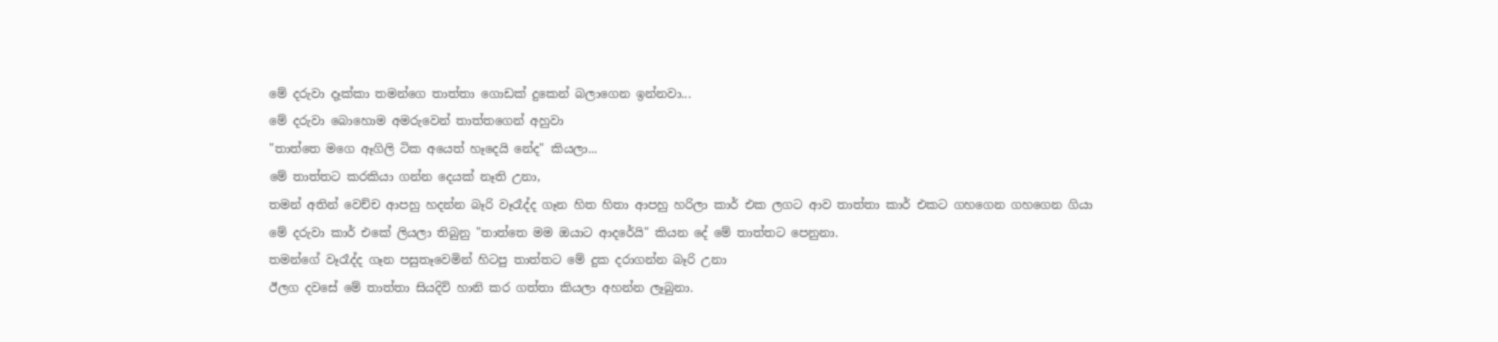මේ දරුවා දෑක්කා තමන්ගෙ තාත්තා ගොඩක් දුකෙන් බලාගෙන ඉන්නවා...
මේ දරුවා බොහොම අමරුවෙන් තාත්තගෙන් අහුවා
"තාත්තෙ මගෙ ඈගිලි ටික අයෙත් හෑදෙයි නේද" කියලා...
මේ තාත්තට කරකියා ගන්න දෙයක් නෑති උනා,
තමන් අතින් වෙච්ච ආපහු හදන්න බෑරි වෑරෑද්ද ගෑන හිත හිතා ආපහු හරිලා කාර් එක ලගට ආව තාත්තා කාර් එකට ගහගෙන ගහගෙන ගියා
මේ දරුවා කාර් එකේ ලියලා තිබුනු "තාත්තෙ මම ඔයාට ආදරේයි" කියන දේ මේ තාත්තට පෙනුනා.
තමන්ගේ වෑරෑද්ද ගෑන පසුතෑවෙමින් හිටපු තාත්තට මේ දුක දරාගන්න බෑරි උනා
ඊලග දවසේ මේ තාත්තා සියදිවි හානි කර ගත්තා කියලා අහන්න ලෑබුනා.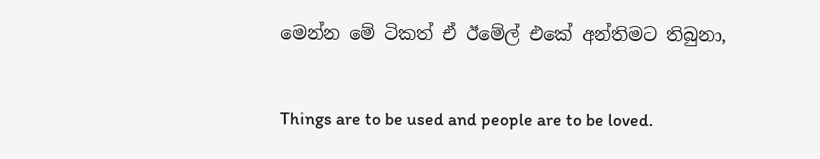මෙන්න මේ ටිකත් ඒ ඊමේල් එකේ අන්තිමට තිබුනා,


Things are to be used and people are to be loved.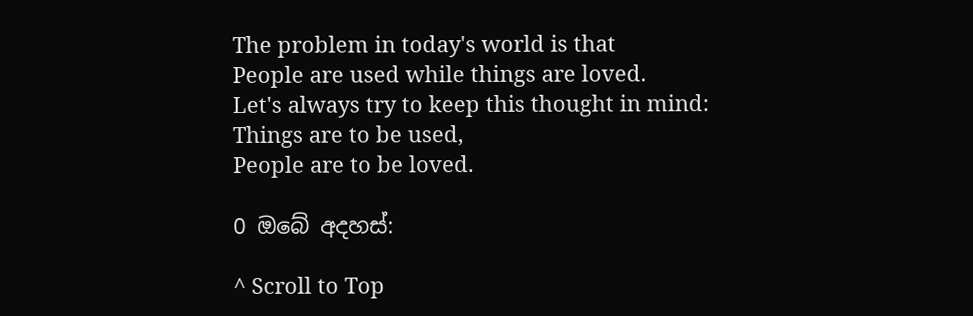The problem in today's world is that
People are used while things are loved.
Let's always try to keep this thought in mind:
Things are to be used,
People are to be loved.

0 ඔබේ අදහස්:

^ Scroll to Top